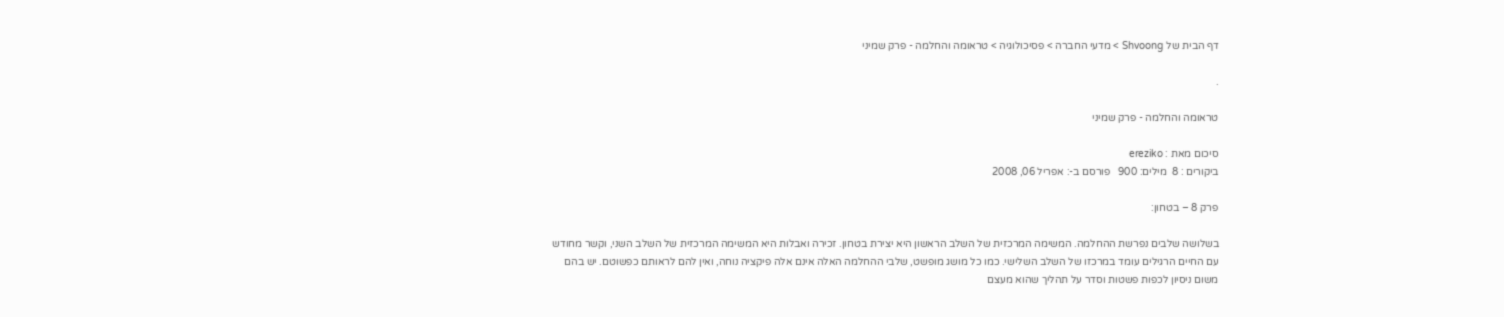דף הבית של Shvoong > מדעי החברה > פסיכולוגיה > טראומה והחלמה - פרק שמיני

.

טראומה והחלמה - פרק שמיני

סיכום מאת : ereziko
ביקורים : 8  מילים: 900   פורסם ב-: אפריל 06, 2008

פרק 8 – בטחון:

בשלושה שלבים נפרשת ההחלמה. המשימה המרכזית של השלב הראשון היא יצירת בטחון. זכירה ואבלות היא המשימה המרכזית של השלב השני, וקשר מחודש עם החיים הרגילים עומד במרכזו של השלב השלישי. כמו כל מושג מופשט, שלבי ההחלמה האלה אינם אלה פיקציה נוחה, ואין להם לראותם כפשוטם. יש בהם משום ניסיון לכפות פשטות וסדר על תהליך שהוא מעצם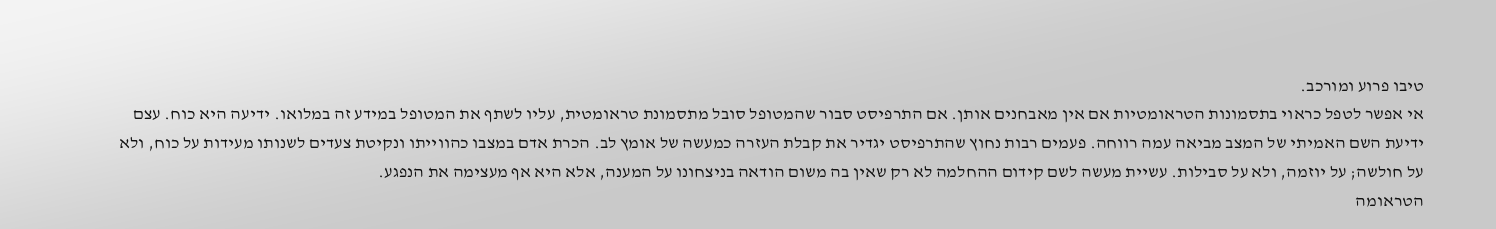טיבו פרוע ומורכב.
אי אפשר לטפל כראוי בתסמונות הטראומטיות אם אין מאבחנים אותן. אם התרפיסט סבור שהמטופל סובל מתסמונת טראומטית, עליו לשתף את המטופל במידע זה במלואו. ידיעה היא כוח. עצם ידיעת השם האמיתי של המצב מביאה עמה רווחה. פעמים רבות נחוץ שהתרפיסט יגדיר את קבלת העזרה כמעשה של אומץ לב. הכרת אדם במצבו כהווייתו ונקיטת צעדים לשנותו מעידות על כוח, ולא על חולשה; על יוזמה, ולא על סבילות. עשיית מעשה לשם קידום ההחלמה לא רק שאין בה משום הודאה בניצחונו על המענה, אלא היא אף מעצימה את הנפגע.
הטראומה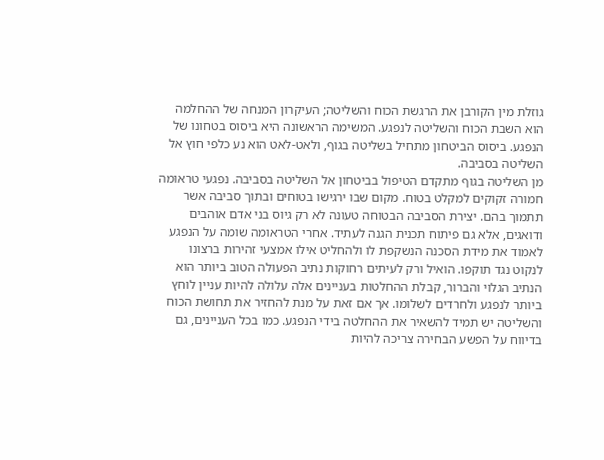גוזלת מין הקורבן את הרגשת הכוח והשליטה; העיקרון המנחה של ההחלמה הוא השבת הכוח והשליטה לנפגע. המשימה הראשונה היא ביסוס בטחונו של הנפגע. ביסוס הביטחון מתחיל בשליטה בגוף, ולאט-לאט הוא נע כלפי חוץ אל השליטה בסביבה.
מן השליטה בגוף מתקדם הטיפול בביטחון אל השליטה בסביבה. נפגעי טראומה חמורה זקוקים למקלט בטוח. מקום שבו ירגישו בטוחים ובתוך סביבה אשר תתמוך בהם. יצירת הסביבה הבטוחה טעונה לא רק גיוס בני אדם אוהבים ודואגים, אלא גם פיתוח תכנית הגנה לעתיד. אחרי הטראומה שומה על הנפגע לאמוד את מידת הסכנה הנשקפת לו ולהחליט אילו אמצעי זהירות ברצונו לנקוט נגד תוקפו. הואיל ורק לעיתים רחוקות נתיב הפעולה הטוב ביותר הוא הנתיב הגלוי והברור, קבלת ההחלטות בעניינים אלה עלולה להיות עניין לוחץ ביותר לנפגע ולחרדים לשלומו. אך אם זאת על מנת להחזיר את תחושת הכוח והשליטה יש תמיד להשאיר את ההחלטה בידי הנפגע. כמו בכל העניינים, גם בדיווח על הפשע הבחירה צריכה להיות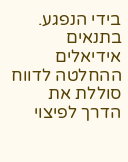בידי הנפגע. בתנאים אידיאלים ההחלטה לדווח סוללת את הדרך לפיצוי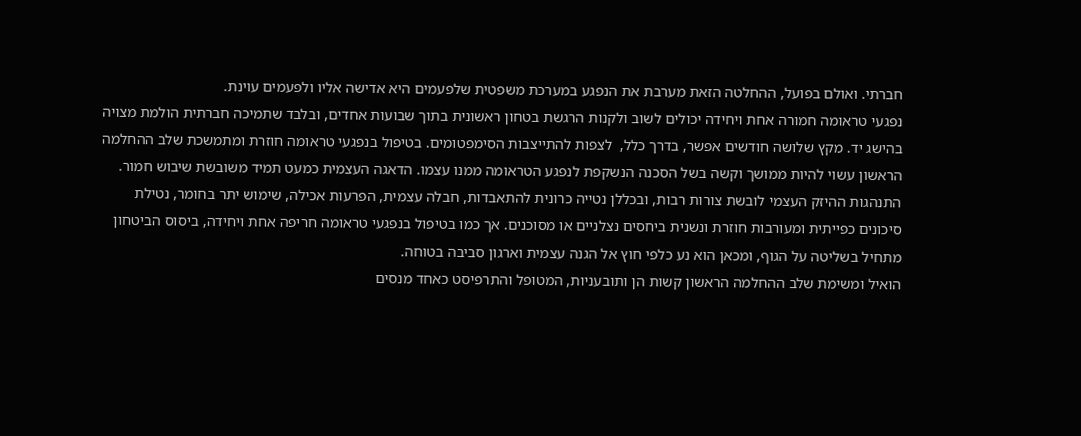חברתי. ואולם בפועל, ההחלטה הזאת מערבת את הנפגע במערכת משפטית שלפעמים היא אדישה אליו ולפעמים עוינת.
נפגעי טראומה חמורה אחת ויחידה יכולים לשוב ולקנות הרגשת בטחון ראשונית בתוך שבועות אחדים, ובלבד שתמיכה חברתית הולמת מצויה בהישג יד. מקץ שלושה חודשים אפשר, בדרך כלל,  לצפות להתייצבות הסימפטומים. בטיפול בנפגעי טראומה חוזרת ומתמשכת שלב ההחלמה הראשון עשוי להיות ממושך וקשה בשל הסכנה הנשקפת לנפגע הטראומה ממנו עצמו. הדאגה העצמית כמעט תמיד משובשת שיבוש חמור. התנהגות ההיזק העצמי לובשת צורות רבות, ובכללן נטייה כרונית להתאבדות, חבלה עצמית, הפרעות אכילה, שימוש יתר בחומר, נטילת סיכונים כפייתית ומעורבות חוזרת ונשנית ביחסים נצלניים או מסוכנים. אך כמו בטיפול בנפגעי טראומה חריפה אחת ויחידה, ביסוס הביטחון מתחיל בשליטה על הגוף, ומכאן הוא נע כלפי חוץ אל הגנה עצמית וארגון סביבה בטוחה.
הואיל ומשימת שלב ההחלמה הראשון קשות הן ותובעניות, המטופל והתרפיסט כאחד מנסים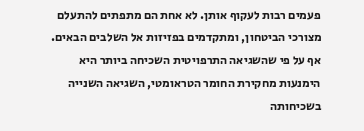פעמים רבות לעקוף אותן. לא אחת הם מתפתים להתעלם מצורכי הביטחון, ומתקדמים בפזיזות אל השלבים הבאים. אף על פי שהשגיאה התרפויטית השכיחה ביותר היא הימנעות מחקירת החומר הטראומטי, השגיאה השנייה בשכיחותה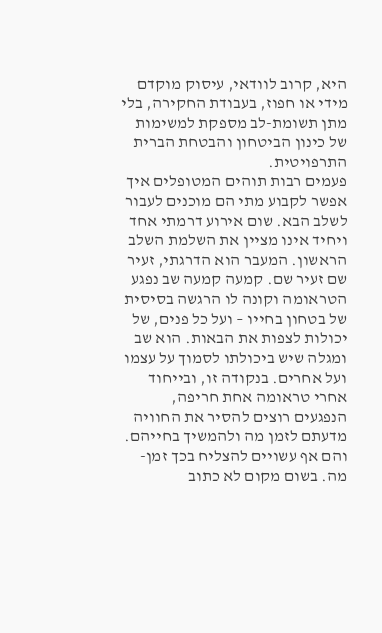היא, קרוב לוודאי, עיסוק מוקדם מידי או חפוז, בעבודת החקירה, בלי מתן תשומת-לב מספקת למשימות של כינון הביטחון והבטחת הברית התרפויטית.
פעמים רבות תוהים המטופלים איך אפשר לקבוע מתי הם מוכנים לעבור לשלב הבא. שום אירוע דרמתי אחד ויחיד אינו מציין את השלמת השלב הראשון. המעבר הוא הדרגתי, זעיר שם זעיר שם. קמעה קמעה שב נפגע הטראומה וקונה לו הרגשה בסיסית של בטחון בחייו – ועל כל פנים, של יכולות לצפות את הבאות. הוא שב ומגלה שיש ביכולתו לסמוך על עצמו ועל אחרים. בנקודה זו, ובייחוד אחרי טראומה אחת חריפה, הנפגעים רוצים להסיר את החוויה מדעתם לזמן מה ולהמשיך בחייהם. והם אף עשויים להצליח בכך זמן-מה. בשום מקום לא כתוב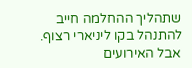שתהליך ההחלמה חייב להתנהל בקו ליניארי רצוף. אבל האירועים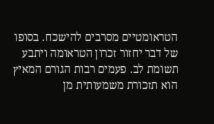הטראומטיים מסרבים להישכח. בסופו של דבר יחזור זכרון הטראומה ויתבע תשומת לב. פעמים רבות הגורם המאיץ הוא תזכורת משמעותית מן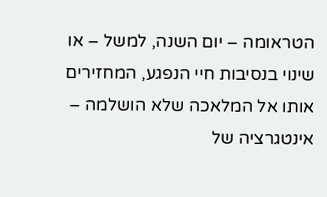הטראומה – יום השנה, למשל – או שינוי בנסיבות חיי הנפגע, המחזירים אותו אל המלאכה שלא הושלמה – אינטגרציה של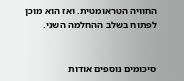החוויה הטראומטית. ואז הוא מוכן לפתוח בשלב ההחלמה השני.


סיכומים נוספים אודות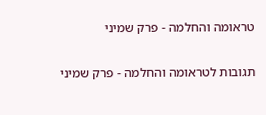טראומה והחלמה - פרק שמיני

תגובות לטראומה והחלמה - פרק שמיני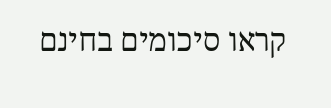קראו סיכומים בחינם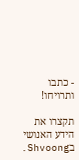- כתבו ותרויחו!

תקצרו את הידע האנושי בShvoong.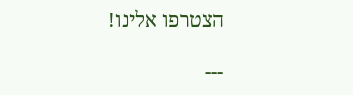הצטרפו אלינו!

---